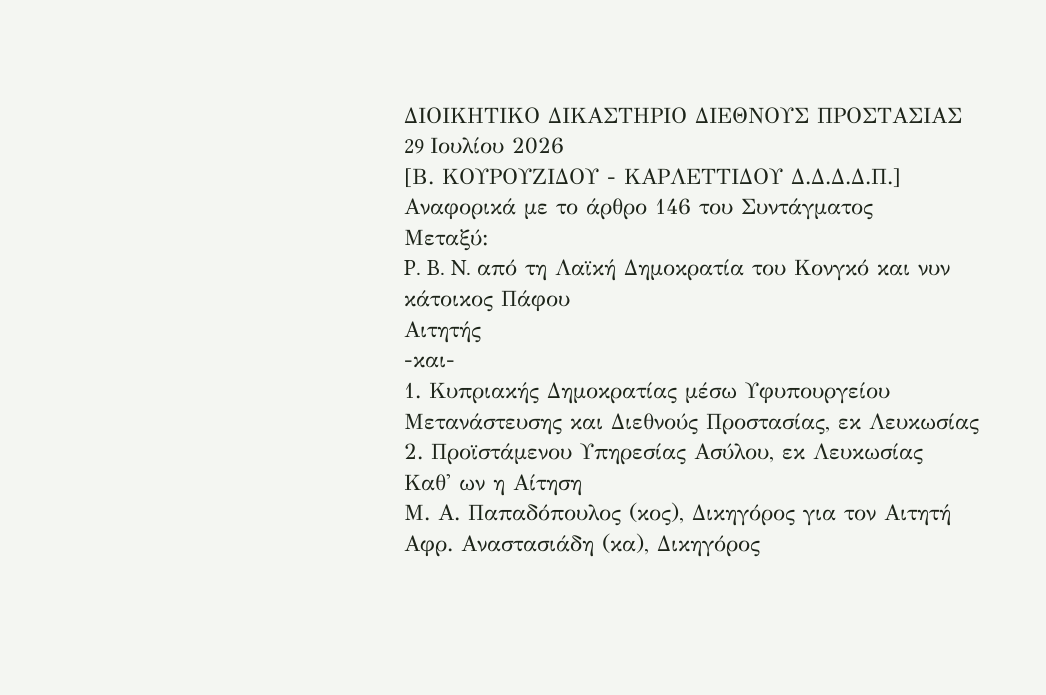ΔΙΟΙΚΗΤΙΚΟ ΔΙΚΑΣΤΗΡΙΟ ΔΙΕΘΝΟΥΣ ΠΡΟΣΤΑΣΙΑΣ
29 Iουλίου 2026
[Β. ΚΟΥΡΟΥΖΙΔΟΥ - ΚΑΡΛΕΤΤΙΔΟΥ Δ.Δ.Δ.Δ.Π.]
Αναφορικά με το άρθρο 146 του Συντάγματος
Μεταξύ:
P. B. N. από τη Λαϊκή Δημοκρατία του Κονγκό και νυν κάτοικος Πάφου
Αιτητής
-και-
1. Κυπριακής Δημοκρατίας μέσω Υφυπουργείου Μετανάστευσης και Διεθνούς Προστασίας, εκ Λευκωσίας
2. Προϊστάμενου Υπηρεσίας Ασύλου, εκ Λευκωσίας
Καθ' ων η Αίτηση
Μ. Α. Παπαδόπουλος (κος), Δικηγόρος για τον Αιτητή
Αφρ. Αναστασιάδη (κα), Δικηγόρος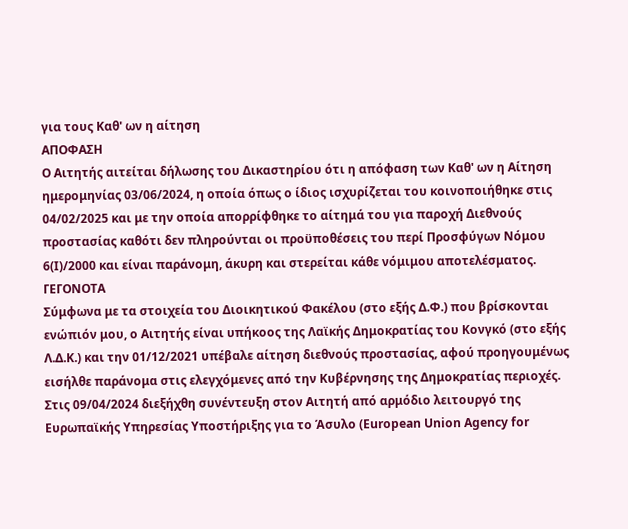για τους Καθ' ων η αίτηση
ΑΠΟΦΑΣΗ
Ο Αιτητής αιτείται δήλωσης του Δικαστηρίου ότι η απόφαση των Καθ' ων η Αίτηση ημερομηνίας 03/06/2024, η οποία όπως ο ίδιος ισχυρίζεται του κοινοποιήθηκε στις 04/02/2025 και με την οποία απορρίφθηκε το αίτημά του για παροχή Διεθνούς προστασίας καθότι δεν πληρούνται οι προϋποθέσεις του περί Προσφύγων Νόμου 6(Ι)/2000 και είναι παράνομη, άκυρη και στερείται κάθε νόμιμου αποτελέσματος.
ΓΕΓΟΝΟΤΑ
Σύμφωνα με τα στοιχεία του Διοικητικού Φακέλου (στο εξής Δ.Φ.) που βρίσκονται ενώπιόν μου, ο Αιτητής είναι υπήκοος της Λαϊκής Δημοκρατίας του Κονγκό (στο εξής Λ.Δ.Κ.) και την 01/12/2021 υπέβαλε αίτηση διεθνούς προστασίας, αφού προηγουμένως εισήλθε παράνομα στις ελεγχόμενες από την Κυβέρνησης της Δημοκρατίας περιοχές.
Στις 09/04/2024 διεξήχθη συνέντευξη στον Αιτητή από αρμόδιο λειτουργό της Ευρωπαϊκής Υπηρεσίας Υποστήριξης για το Άσυλο (European Union Agency for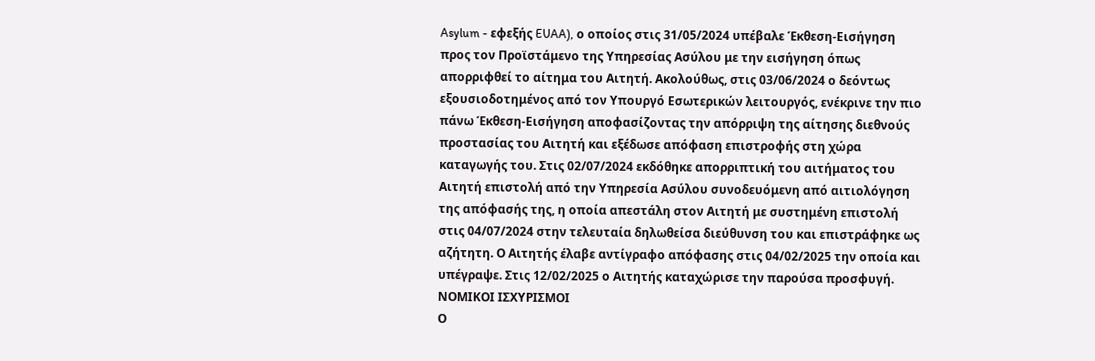Asylum - εφεξής EUAA), ο οποίος στις 31/05/2024 υπέβαλε Έκθεση-Εισήγηση προς τον Προϊστάμενο της Υπηρεσίας Ασύλου με την εισήγηση όπως απορριφθεί το αίτημα του Αιτητή. Ακολούθως, στις 03/06/2024 ο δεόντως εξουσιοδοτημένος από τον Υπουργό Εσωτερικών λειτουργός, ενέκρινε την πιο πάνω Έκθεση-Εισήγηση αποφασίζοντας την απόρριψη της αίτησης διεθνούς προστασίας του Αιτητή και εξέδωσε απόφαση επιστροφής στη χώρα καταγωγής του. Στις 02/07/2024 εκδόθηκε απορριπτική του αιτήματος του Αιτητή επιστολή από την Υπηρεσία Ασύλου συνοδευόμενη από αιτιολόγηση της απόφασής της, η οποία απεστάλη στον Αιτητή με συστημένη επιστολή στις 04/07/2024 στην τελευταία δηλωθείσα διεύθυνση του και επιστράφηκε ως αζήτητη. Ο Αιτητής έλαβε αντίγραφο απόφασης στις 04/02/2025 την οποία και υπέγραψε. Στις 12/02/2025 ο Αιτητής καταχώρισε την παρούσα προσφυγή.
ΝΟΜΙΚΟΙ ΙΣΧΥΡΙΣΜΟΙ
Ο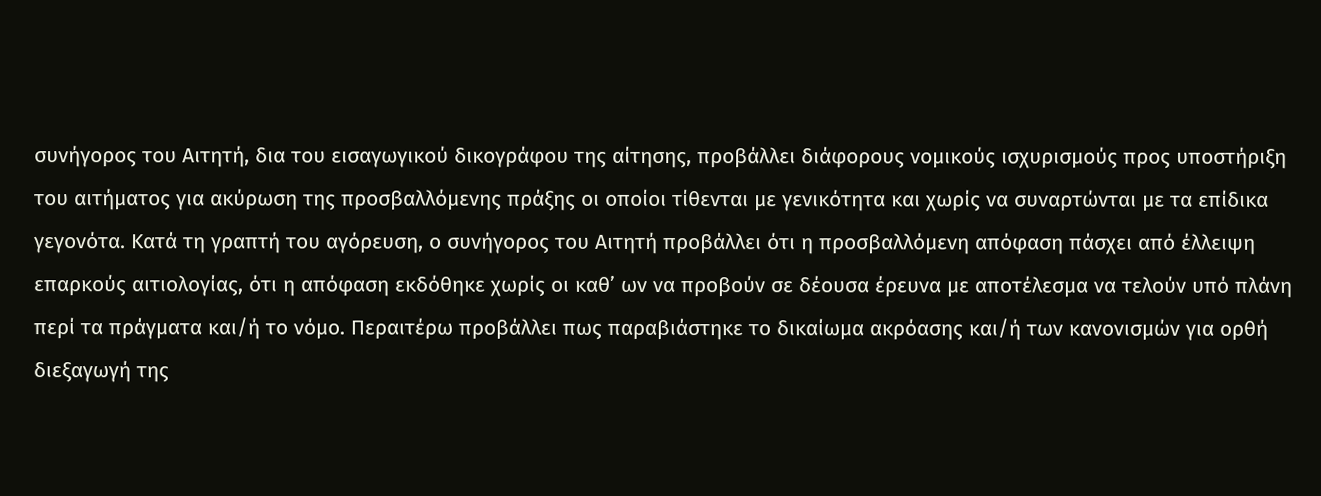συνήγορος του Αιτητή, δια του εισαγωγικού δικογράφου της αίτησης, προβάλλει διάφορους νομικούς ισχυρισμούς προς υποστήριξη του αιτήματος για ακύρωση της προσβαλλόμενης πράξης οι οποίοι τίθενται με γενικότητα και χωρίς να συναρτώνται με τα επίδικα γεγονότα. Κατά τη γραπτή του αγόρευση, ο συνήγορος του Αιτητή προβάλλει ότι η προσβαλλόμενη απόφαση πάσχει από έλλειψη επαρκούς αιτιολογίας, ότι η απόφαση εκδόθηκε χωρίς οι καθ’ ων να προβούν σε δέουσα έρευνα με αποτέλεσμα να τελούν υπό πλάνη περί τα πράγματα και/ή το νόμο. Περαιτέρω προβάλλει πως παραβιάστηκε το δικαίωμα ακρόασης και/ή των κανονισμών για ορθή διεξαγωγή της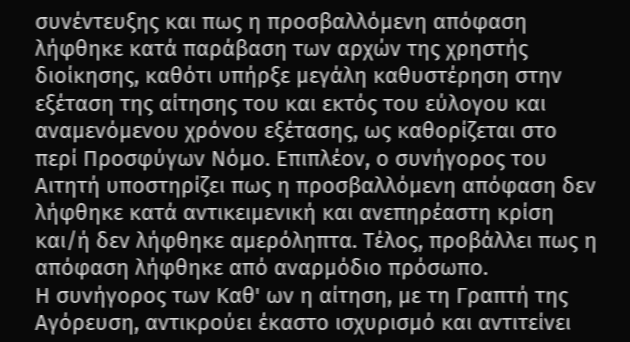συνέντευξης και πως η προσβαλλόμενη απόφαση λήφθηκε κατά παράβαση των αρχών της χρηστής διοίκησης, καθότι υπήρξε μεγάλη καθυστέρηση στην εξέταση της αίτησης του και εκτός του εύλογου και αναμενόμενου χρόνου εξέτασης, ως καθορίζεται στο περί Προσφύγων Νόμο. Επιπλέον, ο συνήγορος του Αιτητή υποστηρίζει πως η προσβαλλόμενη απόφαση δεν λήφθηκε κατά αντικειμενική και ανεπηρέαστη κρίση και/ή δεν λήφθηκε αμερόληπτα. Τέλος, προβάλλει πως η απόφαση λήφθηκε από αναρμόδιο πρόσωπο.
Η συνήγορος των Καθ' ων η αίτηση, με τη Γραπτή της Αγόρευση, αντικρούει έκαστο ισχυρισμό και αντιτείνει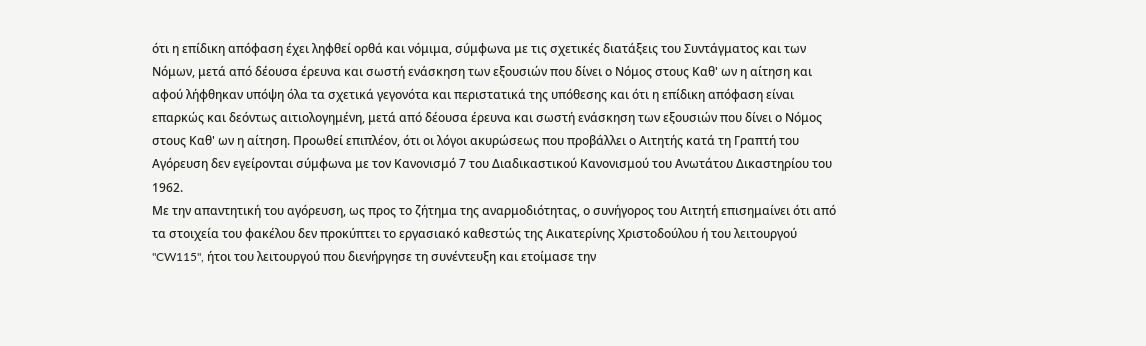ότι η επίδικη απόφαση έχει ληφθεί ορθά και νόμιμα, σύμφωνα με τις σχετικές διατάξεις του Συντάγματος και των Νόμων, μετά από δέουσα έρευνα και σωστή ενάσκηση των εξουσιών που δίνει ο Νόμος στους Καθ' ων η αίτηση και αφού λήφθηκαν υπόψη όλα τα σχετικά γεγονότα και περιστατικά της υπόθεσης και ότι η επίδικη απόφαση είναι επαρκώς και δεόντως αιτιολογημένη, μετά από δέουσα έρευνα και σωστή ενάσκηση των εξουσιών που δίνει ο Νόμος στους Καθ' ων η αίτηση. Προωθεί επιπλέον, ότι οι λόγοι ακυρώσεως που προβάλλει ο Αιτητής κατά τη Γραπτή του Αγόρευση δεν εγείρονται σύμφωνα με τον Κανονισμό 7 του Διαδικαστικού Κανονισμού του Ανωτάτου Δικαστηρίου του 1962.
Με την απαντητική του αγόρευση, ως προς το ζήτημα της αναρμοδιότητας, ο συνήγορος του Αιτητή επισημαίνει ότι από τα στοιχεία του φακέλου δεν προκύπτει το εργασιακό καθεστώς της Αικατερίνης Χριστοδούλου ή του λειτουργού "CW115", ήτοι του λειτουργού που διενήργησε τη συνέντευξη και ετοίμασε την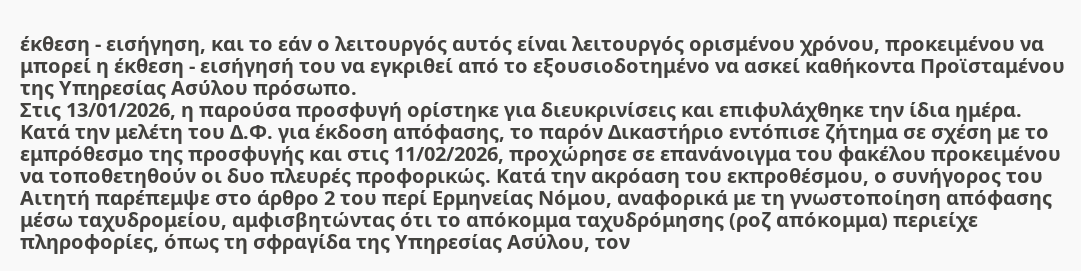έκθεση - εισήγηση, και το εάν ο λειτουργός αυτός είναι λειτουργός ορισμένου χρόνου, προκειμένου να μπορεί η έκθεση - εισήγησή του να εγκριθεί από το εξουσιοδοτημένο να ασκεί καθήκοντα Προϊσταμένου της Υπηρεσίας Ασύλου πρόσωπο.
Στις 13/01/2026, η παρούσα προσφυγή ορίστηκε για διευκρινίσεις και επιφυλάχθηκε την ίδια ημέρα. Κατά την μελέτη του Δ.Φ. για έκδοση απόφασης, το παρόν Δικαστήριο εντόπισε ζήτημα σε σχέση με το εμπρόθεσμο της προσφυγής και στις 11/02/2026, προχώρησε σε επανάνοιγμα του φακέλου προκειμένου να τοποθετηθούν οι δυο πλευρές προφορικώς. Κατά την ακρόαση του εκπροθέσμου, ο συνήγορος του Αιτητή παρέπεμψε στο άρθρο 2 του περί Ερμηνείας Νόμου, αναφορικά με τη γνωστοποίηση απόφασης μέσω ταχυδρομείου, αμφισβητώντας ότι το απόκομμα ταχυδρόμησης (ροζ απόκομμα) περιείχε πληροφορίες, όπως τη σφραγίδα της Υπηρεσίας Ασύλου, τον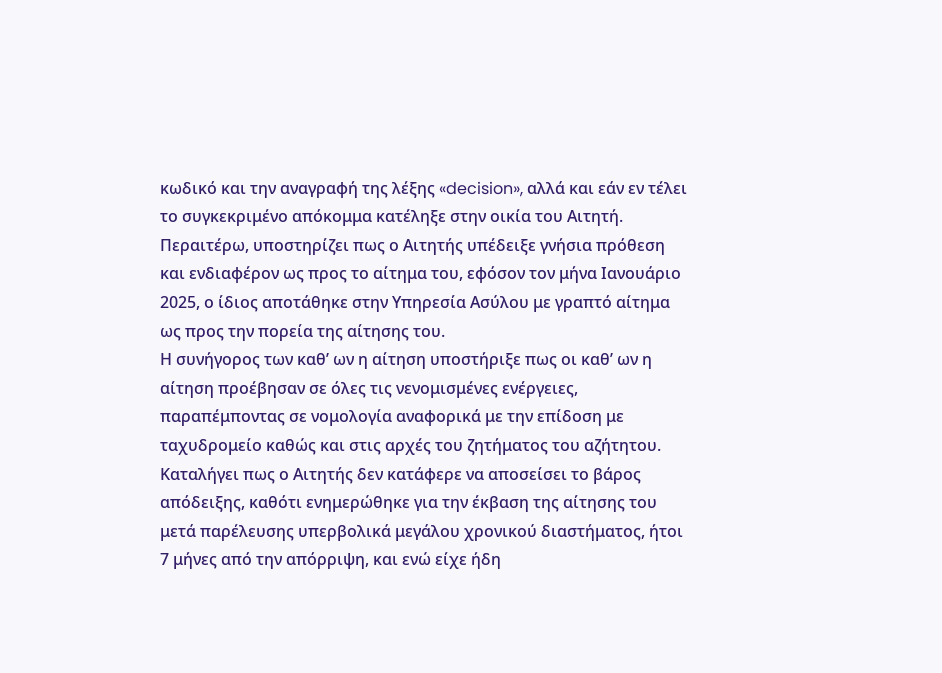κωδικό και την αναγραφή της λέξης «decision», αλλά και εάν εν τέλει το συγκεκριμένο απόκομμα κατέληξε στην οικία του Αιτητή. Περαιτέρω, υποστηρίζει πως ο Αιτητής υπέδειξε γνήσια πρόθεση και ενδιαφέρον ως προς το αίτημα του, εφόσον τον μήνα Ιανουάριο 2025, ο ίδιος αποτάθηκε στην Υπηρεσία Ασύλου με γραπτό αίτημα ως προς την πορεία της αίτησης του.
Η συνήγορος των καθ’ ων η αίτηση υποστήριξε πως οι καθ’ ων η αίτηση προέβησαν σε όλες τις νενομισμένες ενέργειες, παραπέμποντας σε νομολογία αναφορικά με την επίδοση με ταχυδρομείο καθώς και στις αρχές του ζητήματος του αζήτητου. Καταλήγει πως ο Αιτητής δεν κατάφερε να αποσείσει το βάρος απόδειξης, καθότι ενημερώθηκε για την έκβαση της αίτησης του μετά παρέλευσης υπερβολικά μεγάλου χρονικού διαστήματος, ήτοι 7 μήνες από την απόρριψη, και ενώ είχε ήδη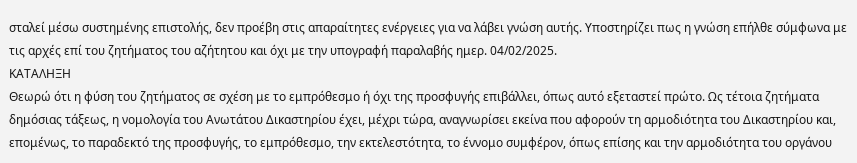σταλεί μέσω συστημένης επιστολής, δεν προέβη στις απαραίτητες ενέργειες για να λάβει γνώση αυτής. Υποστηρίζει πως η γνώση επήλθε σύμφωνα με τις αρχές επί του ζητήματος του αζήτητου και όχι με την υπογραφή παραλαβής ημερ. 04/02/2025.
ΚΑΤΑΛΗΞΗ
Θεωρώ ότι η φύση του ζητήματος σε σχέση με το εμπρόθεσμο ή όχι της προσφυγής επιβάλλει, όπως αυτό εξεταστεί πρώτο. Ως τέτοια ζητήματα δημόσιας τάξεως, η νομολογία του Ανωτάτου Δικαστηρίου έχει, μέχρι τώρα, αναγνωρίσει εκείνα που αφορούν τη αρμοδιότητα του Δικαστηρίου και, επομένως, το παραδεκτό της προσφυγής, το εμπρόθεσμο, την εκτελεστότητα, το έννομο συμφέρον, όπως επίσης και την αρμοδιότητα του οργάνου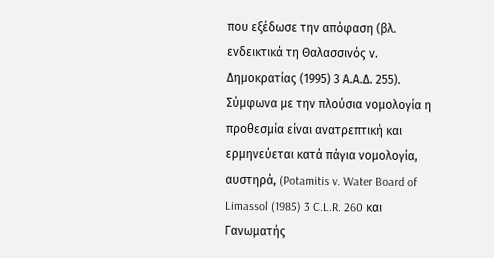που εξέδωσε την απόφαση (βλ. ενδεικτικά τη Θαλασσινός ν. Δημοκρατίας (1995) 3 Α.Α.Δ. 255).
Σύμφωνα με την πλούσια νομολογία η προθεσμία είναι ανατρεπτική και ερμηνεύεται κατά πάγια νομολογία, αυστηρά, (Potamitis v. Water Board of Limassol (1985) 3 C.L.R. 260 και Γανωματής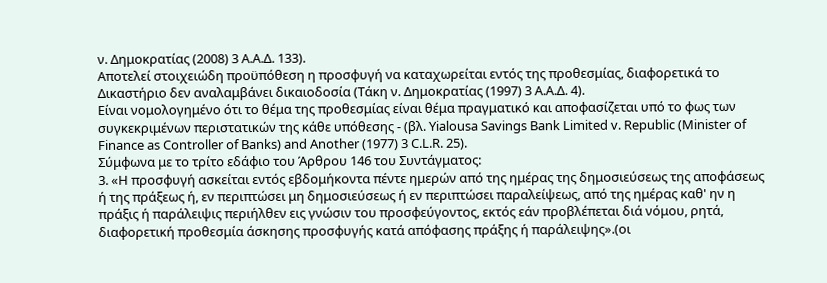ν. Δημοκρατίας (2008) 3 Α.Α.Δ. 133).
Αποτελεί στοιχειώδη προϋπόθεση η προσφυγή να καταχωρείται εντός της προθεσμίας, διαφορετικά το Δικαστήριο δεν αναλαμβάνει δικαιοδοσία (Τάκη ν. Δημοκρατίας (1997) 3 Α.Α.Δ. 4).
Είναι νομολογημένο ότι το θέμα της προθεσμίας είναι θέμα πραγματικό και αποφασίζεται υπό το φως των συγκεκριμένων περιστατικών της κάθε υπόθεσης - (βλ. Yialousa Savings Bank Limited v. Republic (Minister of Finance as Controller of Banks) and Another (1977) 3 C.L.R. 25).
Σύμφωνα με το τρίτο εδάφιο του Άρθρου 146 του Συντάγματος:
3. «H προσφυγή ασκείται εντός εβδομήκοντα πέντε ημερών από της ημέρας της δημοσιεύσεως της αποφάσεως ή της πράξεως ή, εν περιπτώσει μη δημοσιεύσεως ή εν περιπτώσει παραλείψεως, από της ημέρας καθ' ην η πράξις ή παράλειψις περιήλθεν εις γνώσιν του προσφεύγοντος, εκτός εάν προβλέπεται διά νόμου, ρητά, διαφορετική προθεσμία άσκησης προσφυγής κατά απόφασης πράξης ή παράλειψης».(οι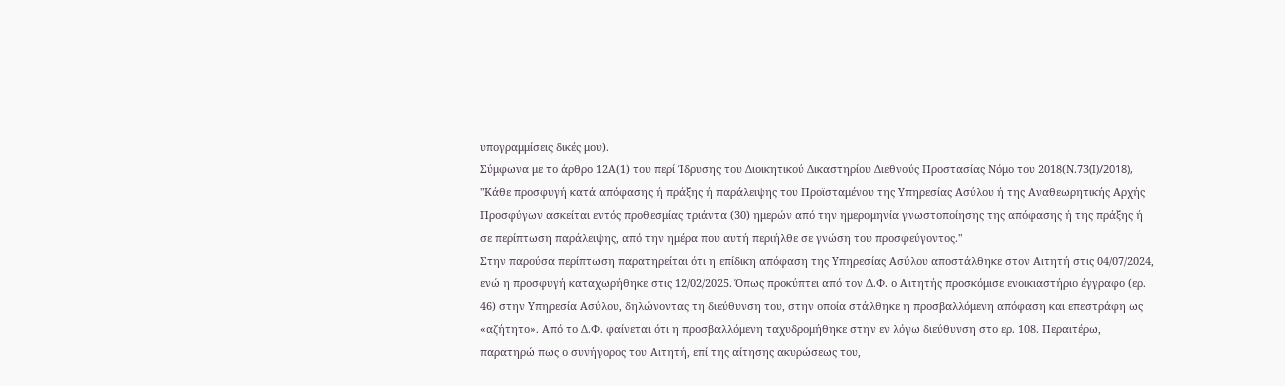υπογραμμίσεις δικές μου).
Σύμφωνα με το άρθρο 12Α(1) του περί Ίδρυσης του Διοικητικού Δικαστηρίου Διεθνούς Προστασίας Νόμο του 2018(Ν.73(I)/2018),
"Κάθε προσφυγή κατά απόφασης ή πράξης ή παράλειψης του Προϊσταμένου της Υπηρεσίας Ασύλου ή της Αναθεωρητικής Αρχής Προσφύγων ασκείται εντός προθεσμίας τριάντα (30) ημερών από την ημερομηνία γνωστοποίησης της απόφασης ή της πράξης ή σε περίπτωση παράλειψης, από την ημέρα που αυτή περιήλθε σε γνώση του προσφεύγοντος."
Στην παρούσα περίπτωση παρατηρείται ότι η επίδικη απόφαση της Υπηρεσίας Ασύλου αποστάλθηκε στον Αιτητή στις 04/07/2024, ενώ η προσφυγή καταχωρήθηκε στις 12/02/2025. Όπως προκύπτει από τον Δ.Φ. ο Αιτητής προσκόμισε ενοικιαστήριο έγγραφο (ερ. 46) στην Υπηρεσία Ασύλου, δηλώνοντας τη διεύθυνση του, στην οποία στάλθηκε η προσβαλλόμενη απόφαση και επεστράφη ως «αζήτητο». Από το Δ.Φ. φαίνεται ότι η προσβαλλόμενη ταχυδρομήθηκε στην εν λόγω διεύθυνση στο ερ. 108. Περαιτέρω, παρατηρώ πως ο συνήγορος του Αιτητή, επί της αίτησης ακυρώσεως του,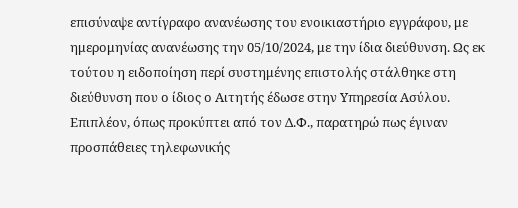επισύναψε αντίγραφο ανανέωσης του ενοικιαστήριο εγγράφου, με ημερομηνίας ανανέωσης την 05/10/2024, με την ίδια διεύθυνση. Ως εκ τούτου η ειδοποίηση περί συστημένης επιστολής στάλθηκε στη διεύθυνση που ο ίδιος ο Αιτητής έδωσε στην Υπηρεσία Ασύλου.
Επιπλέον, όπως προκύπτει από τον Δ.Φ., παρατηρώ πως έγιναν προσπάθειες τηλεφωνικής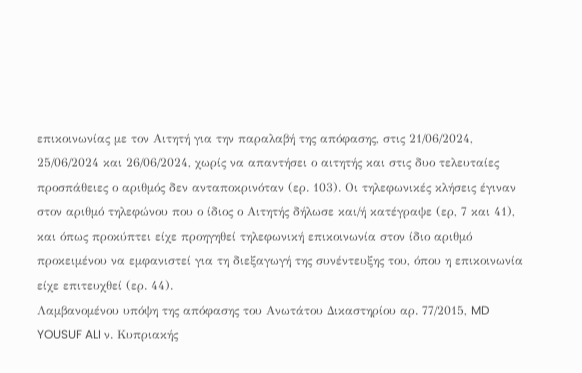επικοινωνίας με τον Αιτητή για την παραλαβή της απόφασης, στις 21/06/2024, 25/06/2024 και 26/06/2024, χωρίς να απαντήσει ο αιτητής και στις δυο τελευταίες προσπάθειες ο αριθμός δεν ανταποκρινόταν (ερ. 103). Οι τηλεφωνικές κλήσεις έγιναν στον αριθμό τηλεφώνου που ο ίδιος ο Αιτητής δήλωσε και/ή κατέγραψε (ερ, 7 και 41), και όπως προκύπτει είχε προηγηθεί τηλεφωνική επικοινωνία στον ίδιο αριθμό προκειμένου να εμφανιστεί για τη διεξαγωγή της συνέντευξης του, όπου η επικοινωνία είχε επιτευχθεί (ερ. 44).
Λαμβανομένου υπόψη της απόφασης του Ανωτάτου Δικαστηρίου αρ. 77/2015, MD YOUSUF ALI ν. Κυπριακής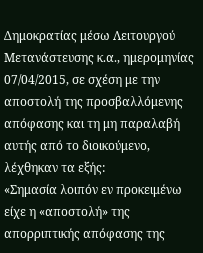Δημοκρατίας μέσω Λειτουργού Μετανάστευσης κ.α., ημερομηνίας 07/04/2015, σε σχέση με την αποστολή της προσβαλλόμενης απόφασης και τη μη παραλαβή αυτής από το διοικούμενο, λέχθηκαν τα εξής:
«Σημασία λοιπόν εν προκειμένω είχε η «αποστολή» της απορριπτικής απόφασης της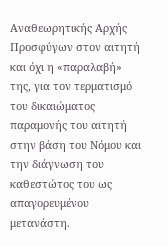Αναθεωρητικής Αρχής Προσφύγων στον αιτητή και όχι η «παραλαβή» της, για τον τερματισμό του δικαιώματος παραμονής του αιτητή στην βάση του Νόμου και την διάγνωση του καθεστώτος του ως απαγορευμένου μετανάστη.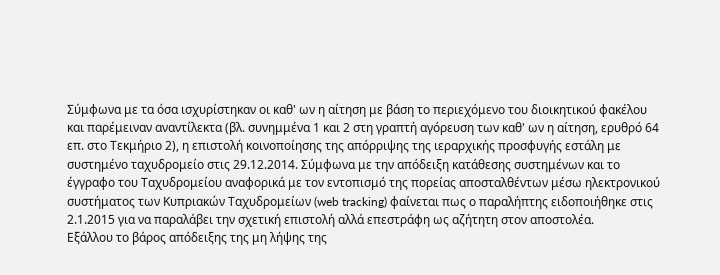Σύμφωνα με τα όσα ισχυρίστηκαν οι καθ' ων η αίτηση με βάση το περιεχόμενο του διοικητικού φακέλου και παρέμειναν αναντίλεκτα (βλ. συνημμένα 1 και 2 στη γραπτή αγόρευση των καθ' ων η αίτηση, ερυθρό 64 επ. στο Τεκμήριο 2), η επιστολή κοινοποίησης της απόρριψης της ιεραρχικής προσφυγής εστάλη με συστημένο ταχυδρομείο στις 29.12.2014. Σύμφωνα με την απόδειξη κατάθεσης συστημένων και το έγγραφο του Ταχυδρομείου αναφορικά με τον εντοπισμό της πορείας αποσταλθέντων μέσω ηλεκτρονικού συστήματος των Κυπριακών Ταχυδρομείων (web tracking) φαίνεται πως ο παραλήπτης ειδοποιήθηκε στις 2.1.2015 για να παραλάβει την σχετική επιστολή αλλά επεστράφη ως αζήτητη στον αποστολέα.
Εξάλλου το βάρος απόδειξης της μη λήψης της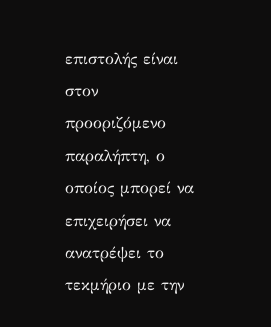επιστολής είναι στον προοριζόμενο παραλήπτη, ο οποίος μπορεί να επιχειρήσει να ανατρέψει το τεκμήριο με την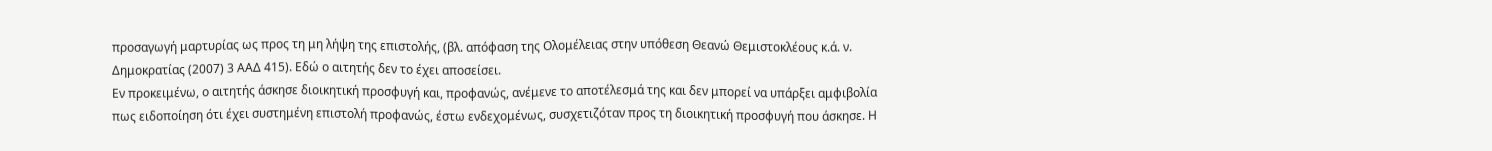προσαγωγή μαρτυρίας ως προς τη μη λήψη της επιστολής, (βλ. απόφαση της Ολομέλειας στην υπόθεση Θεανώ Θεμιστοκλέους κ.ά. ν. Δημοκρατίας (2007) 3 ΑΑΔ 415). Εδώ ο αιτητής δεν το έχει αποσείσει.
Εν προκειμένω, ο αιτητής άσκησε διοικητική προσφυγή και, προφανώς, ανέμενε το αποτέλεσμά της και δεν μπορεί να υπάρξει αμφιβολία πως ειδοποίηση ότι έχει συστημένη επιστολή προφανώς, έστω ενδεχομένως, συσχετιζόταν προς τη διοικητική προσφυγή που άσκησε. Η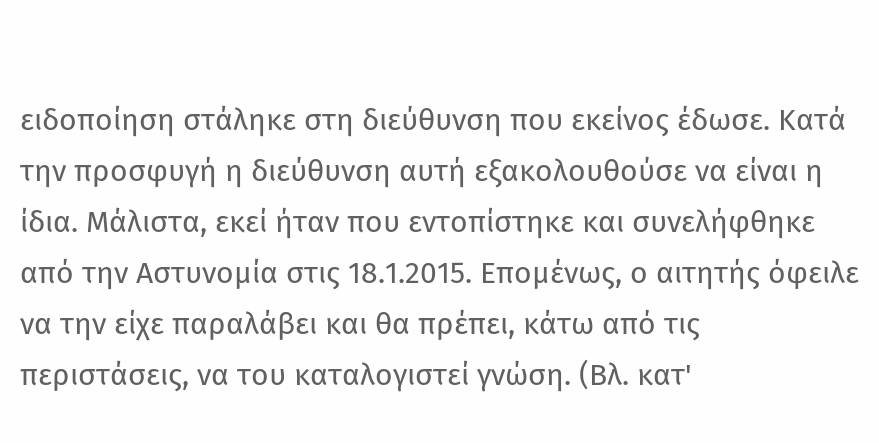ειδοποίηση στάληκε στη διεύθυνση που εκείνος έδωσε. Κατά την προσφυγή η διεύθυνση αυτή εξακολουθούσε να είναι η ίδια. Μάλιστα, εκεί ήταν που εντοπίστηκε και συνελήφθηκε από την Αστυνομία στις 18.1.2015. Επομένως, ο αιτητής όφειλε να την είχε παραλάβει και θα πρέπει, κάτω από τις περιστάσεις, να του καταλογιστεί γνώση. (Βλ. κατ'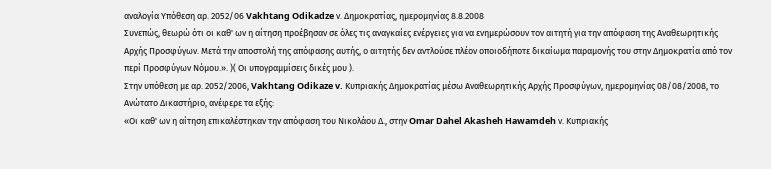αναλογία Υπόθεση αρ. 2052/06 Vakhtang Odikadze ν. Δημοκρατίας, ημερομηνίας 8.8.2008
Συνεπώς, θεωρώ ότι οι καθ' ων η αίτηση προέβησαν σε όλες τις αναγκαίες ενέργειες για να ενημερώσουν τον αιτητή για την απόφαση της Αναθεωρητικής Αρχής Προσφύγων. Μετά την αποστολή της απόφασης αυτής, ο αιτητής δεν αντλούσε πλέον οποιοδήποτε δικαίωμα παραμονής του στην Δημοκρατία από τον περί Προσφύγων Νόμου.». )( Οι υπογραμμίσεις δικές μου ).
Στην υπόθεση με αρ. 2052/2006, Vakhtang Odikaze v. Κυπριακής Δημοκρατίας μέσω Αναθεωρητικής Αρχής Προσφύγων, ημερομηνίας 08/08/2008, το Ανώτατο Δικαστήριο, ανέφερε τα εξής:
«Οι καθ' ων η αίτηση επικαλέστηκαν την απόφαση του Νικολάου Δ., στην Omar Dahel Akasheh Hawamdeh ν. Κυπριακής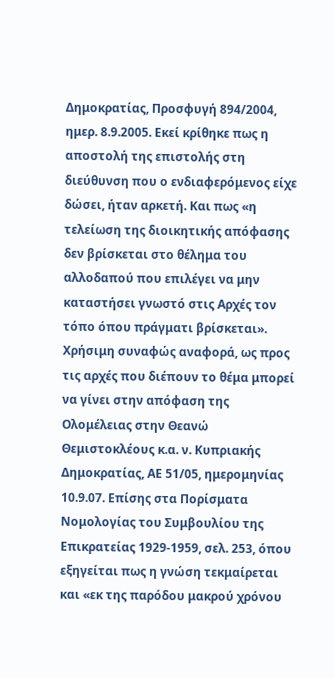Δημοκρατίας, Προσφυγή 894/2004, ημερ. 8.9.2005. Εκεί κρίθηκε πως η αποστολή της επιστολής στη διεύθυνση που ο ενδιαφερόμενος είχε δώσει, ήταν αρκετή. Και πως «η τελείωση της διοικητικής απόφασης δεν βρίσκεται στο θέλημα του αλλοδαπού που επιλέγει να μην καταστήσει γνωστό στις Αρχές τον τόπο όπου πράγματι βρίσκεται».
Χρήσιμη συναφώς αναφορά, ως προς τις αρχές που διέπουν το θέμα μπορεί να γίνει στην απόφαση της Ολομέλειας στην Θεανώ Θεμιστοκλέους κ.α. ν. Κυπριακής Δημοκρατίας, ΑΕ 51/05, ημερομηνίας 10.9.07. Επίσης στα Πορίσματα Νομολογίας του Συμβουλίου της Επικρατείας 1929-1959, σελ. 253, όπου εξηγείται πως η γνώση τεκμαίρεται και «εκ της παρόδου μακρού χρόνου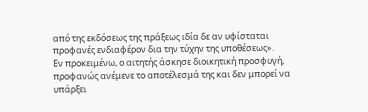από της εκδόσεως της πράξεως ιδία δε αν υφίσταται προφανές ενδιαφέρον δια την τύχην της υποθέσεως».
Εν προκειμένω, ο αιτητής άσκησε διοικητική προσφυγή, προφανώς ανέμενε το αποτέλεσμά της και δεν μπορεί να υπάρξει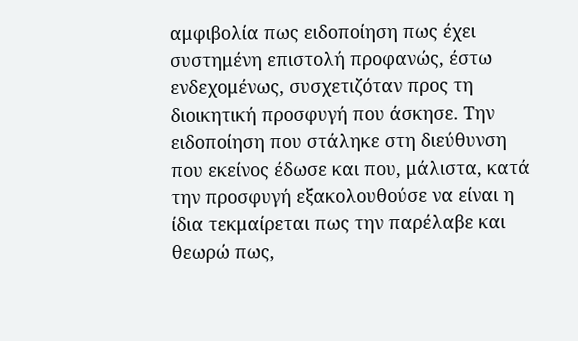αμφιβολία πως ειδοποίηση πως έχει συστημένη επιστολή προφανώς, έστω ενδεχομένως, συσχετιζόταν προς τη διοικητική προσφυγή που άσκησε. Την ειδοποίηση που στάληκε στη διεύθυνση που εκείνος έδωσε και που, μάλιστα, κατά την προσφυγή εξακολουθούσε να είναι η ίδια τεκμαίρεται πως την παρέλαβε και θεωρώ πως,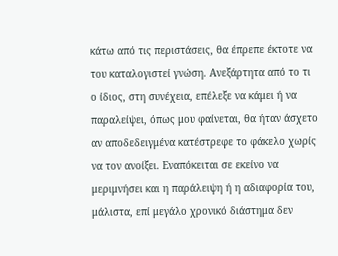κάτω από τις περιστάσεις, θα έπρεπε έκτοτε να του καταλογιστεί γνώση. Ανεξάρτητα από το τι ο ίδιος, στη συνέχεια, επέλεξε να κάμει ή να παραλείψει, όπως μου φαίνεται, θα ήταν άσχετο αν αποδεδειγμένα κατέστρεφε το φάκελο χωρίς να τον ανοίξει. Εναπόκειται σε εκείνο να μεριμνήσει και η παράλειψη ή η αδιαφορία του, μάλιστα, επί μεγάλο χρονικό διάστημα δεν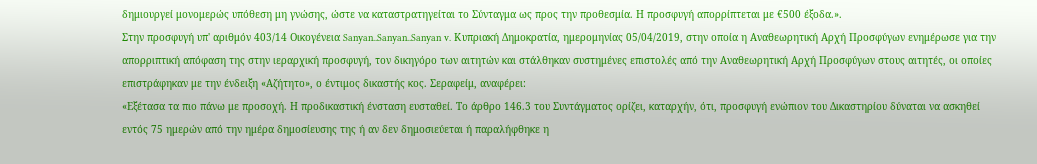δημιουργεί μονομερώς υπόθεση μη γνώσης, ώστε να καταστρατηγείται το Σύνταγμα ως προς την προθεσμία. Η προσφυγή απορρίπτεται με €500 έξοδα.».
Στην προσφυγή υπ' αριθμόν 403/14 Οικογένεια Sanyan..Sanyan..Sanyan v. Κυπριακή Δημοκρατία, ημερομηνίας 05/04/2019, στην οποία η Αναθεωρητική Αρχή Προσφύγων ενημέρωσε για την απορριπτική απόφαση της στην ιεραρχική προσφυγή, τον δικηγόρο των αιτητών και στάλθηκαν συστημένες επιστολές από την Αναθεωρητική Αρχή Προσφύγων στους αιτητές, οι οποίες επιστράφηκαν με την ένδειξη «Αζήτητο», ο έντιμος δικαστής κος. Σεραφείμ, αναφέρει:
«Εξέτασα τα πιο πάνω με προσοχή. Η προδικαστική ένσταση ευσταθεί. Το άρθρο 146.3 του Συντάγματος ορίζει, καταρχήν, ότι, προσφυγή ενώπιον του Δικαστηρίου δύναται να ασκηθεί εντός 75 ημερών από την ημέρα δημοσίευσης της ή αν δεν δημοσιεύεται ή παραλήφθηκε η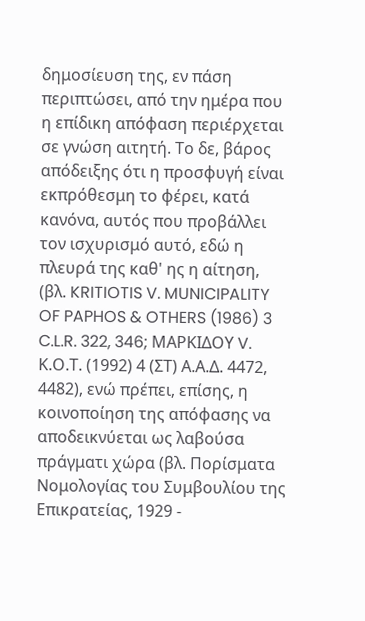δημοσίευση της, εν πάση περιπτώσει, από την ημέρα που η επίδικη απόφαση περιέρχεται σε γνώση αιτητή. Το δε, βάρος απόδειξης ότι η προσφυγή είναι εκπρόθεσμη το φέρει, κατά κανόνα, αυτός που προβάλλει τον ισχυρισμό αυτό, εδώ η πλευρά της καθ' ης η αίτηση,
(βλ. KRITIOTIS V. MUNICIPALITY OF PAPHOS & OTHERS (1986) 3 C.L.R. 322, 346; ΜΑΡΚΙΔΟΥ V. Κ.Ο.Τ. (1992) 4 (ΣΤ) Α.Α.Δ. 4472, 4482), ενώ πρέπει, επίσης, η κοινοποίηση της απόφασης να αποδεικνύεται ως λαβούσα πράγματι χώρα (βλ. Πορίσματα Νομολογίας του Συμβουλίου της Επικρατείας, 1929 -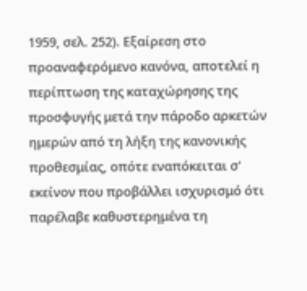1959, σελ. 252). Εξαίρεση στο προαναφερόμενο κανόνα, αποτελεί η περίπτωση της καταχώρησης της προσφυγής μετά την πάροδο αρκετών ημερών από τη λήξη της κανονικής προθεσμίας, οπότε εναπόκειται σ' εκείνον που προβάλλει ισχυρισμό ότι παρέλαβε καθυστερημένα τη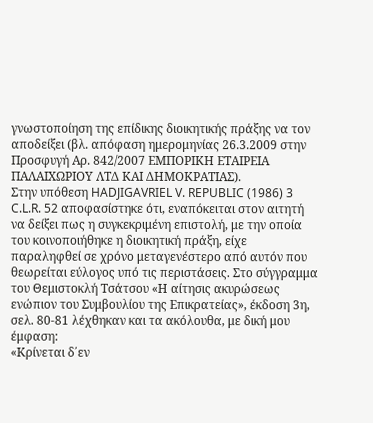γνωστοποίηση της επίδικης διοικητικής πράξης να τον αποδείξει (βλ. απόφαση ημερομηνίας 26.3.2009 στην Προσφυγή Αρ. 842/2007 ΕΜΠΟΡΙΚΗ ΕΤΑΙΡΕΙΑ ΠΑΛΑΙΧΩΡΙΟΥ ΛΤΔ ΚΑΙ ΔΗΜΟΚΡΑΤΙΑΣ).
Στην υπόθεση HADJIGAVRIEL V. REPUBLIC (1986) 3 C.L.R. 52 αποφασίστηκε ότι, εναπόκειται στον αιτητή να δείξει πως η συγκεκριμένη επιστολή, με την οποία του κοινοποιήθηκε η διοικητική πράξη, είχε παραληφθεί σε χρόνο μεταγενέστερο από αυτόν που θεωρείται εύλογος υπό τις περιστάσεις. Στο σύγγραμμα του Θεμιστοκλή Τσάτσου «Η αίτησις ακυρώσεως ενώπιον του Συμβουλίου της Επικρατείας», έκδοση 3η, σελ. 80-81 λέχθηκαν και τα ακόλουθα, με δική μου έμφαση:
«Κρίνεται δ΄εν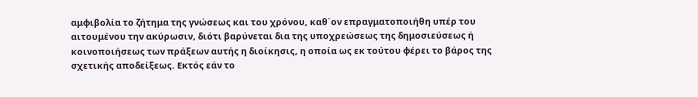αμφιβολία το ζήτημα της γνώσεως και του χρόνου, καθ΄ον επραγματοποιήθη υπέρ του αιτουμένου την ακύρωσιν, διότι βαρύνεται δια της υποχρεώσεως της δημοσιεύσεως ή κοινοποιήσεως των πράξεων αυτής η διοίκησις, η οποία ως εκ τούτου φέρει το βάρος της σχετικής αποδείξεως. Εκτός εάν το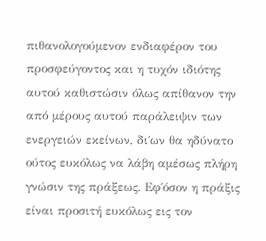πιθανολογούμενον ενδιαφέρον του προσφεύγοντος και η τυχόν ιδιότης αυτού καθιστώσιν όλως απίθανον την από μέρους αυτού παράλειψιν των ενεργειών εκείνων, δι΄ων θα ηδύνατο ούτος ευκόλως να λάβη αμέσως πλήρη γνώσιν της πράξεως. Εφ΄όσον η πράξις είναι προσιτή ευκόλως εις τον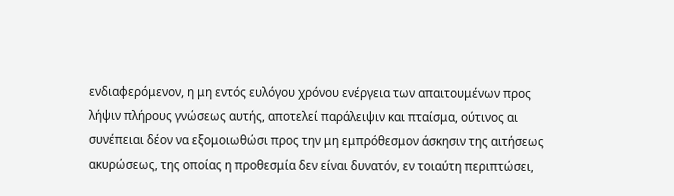ενδιαφερόμενον, η μη εντός ευλόγου χρόνου ενέργεια των απαιτουμένων προς λήψιν πλήρους γνώσεως αυτής, αποτελεί παράλειψιν και πταίσμα, ούτινος αι συνέπειαι δέον να εξομοιωθώσι προς την μη εμπρόθεσμον άσκησιν της αιτήσεως ακυρώσεως, της οποίας η προθεσμία δεν είναι δυνατόν, εν τοιαύτη περιπτώσει,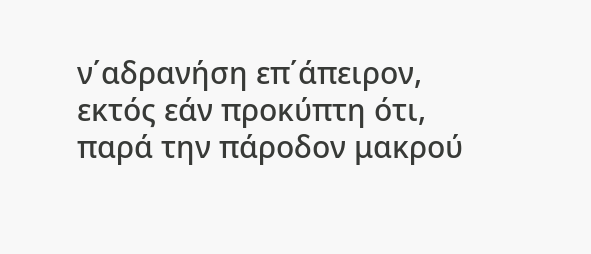ν΄αδρανήση επ΄άπειρον, εκτός εάν προκύπτη ότι, παρά την πάροδον μακρού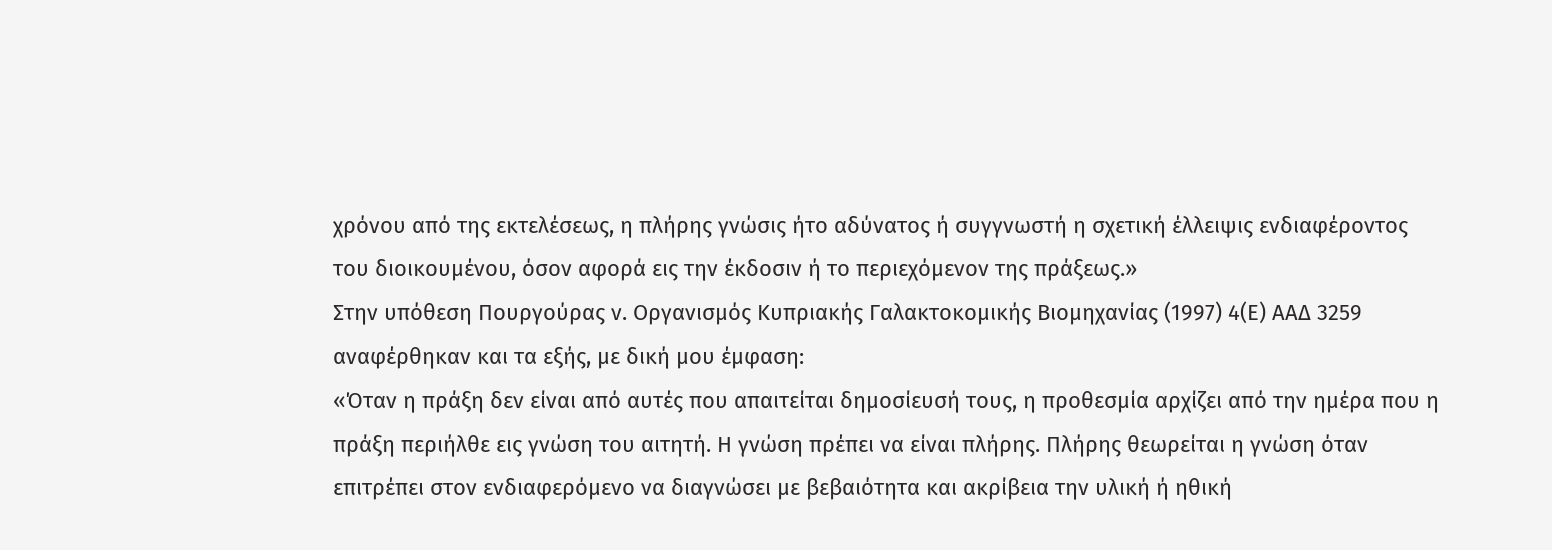χρόνου από της εκτελέσεως, η πλήρης γνώσις ήτο αδύνατος ή συγγνωστή η σχετική έλλειψις ενδιαφέροντος του διοικουμένου, όσον αφορά εις την έκδοσιν ή το περιεχόμενον της πράξεως.»
Στην υπόθεση Πουργούρας ν. Οργανισμός Κυπριακής Γαλακτοκομικής Βιομηχανίας (1997) 4(Ε) ΑΑΔ 3259 αναφέρθηκαν και τα εξής, με δική μου έμφαση:
«Όταν η πράξη δεν είναι από αυτές που απαιτείται δημοσίευσή τους, η προθεσμία αρχίζει από την ημέρα που η πράξη περιήλθε εις γνώση του αιτητή. Η γνώση πρέπει να είναι πλήρης. Πλήρης θεωρείται η γνώση όταν επιτρέπει στον ενδιαφερόμενο να διαγνώσει με βεβαιότητα και ακρίβεια την υλική ή ηθική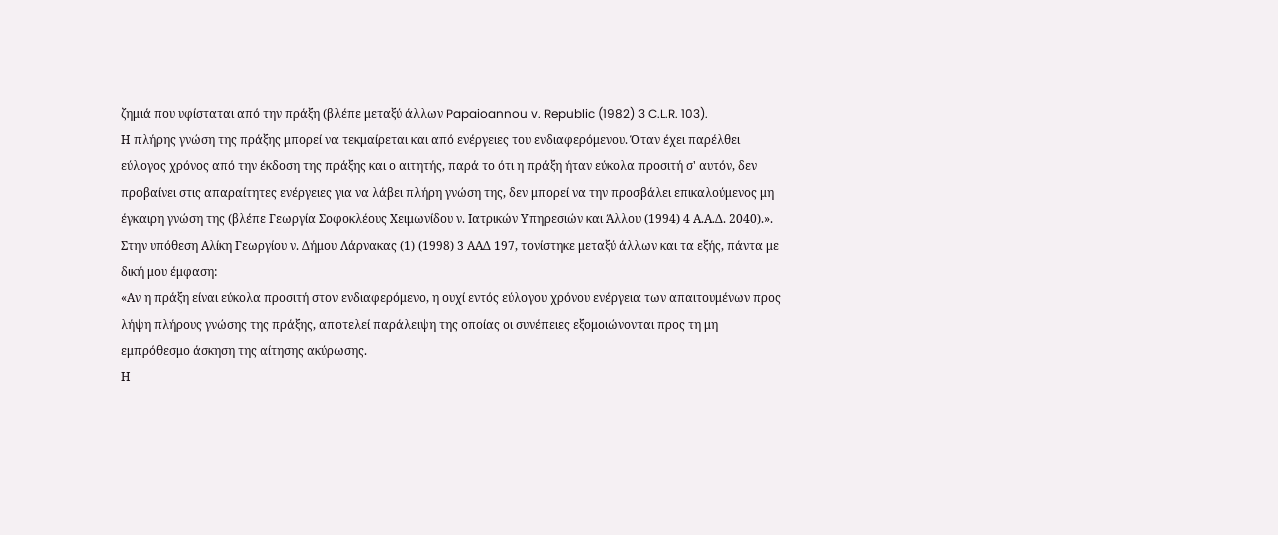ζημιά που υφίσταται από την πράξη (βλέπε μεταξύ άλλων Papaioannou v. Republic (1982) 3 C.L.R. 103).
Η πλήρης γνώση της πράξης μπορεί να τεκμαίρεται και από ενέργειες του ενδιαφερόμενου. Όταν έχει παρέλθει εύλογος χρόνος από την έκδοση της πράξης και ο αιτητής, παρά το ότι η πράξη ήταν εύκολα προσιτή σ' αυτόν, δεν προβαίνει στις απαραίτητες ενέργειες για να λάβει πλήρη γνώση της, δεν μπορεί να την προσβάλει επικαλούμενος μη έγκαιρη γνώση της (βλέπε Γεωργία Σοφοκλέους Χειμωνίδου ν. Ιατρικών Υπηρεσιών και Άλλου (1994) 4 Α.Α.Δ. 2040).».
Στην υπόθεση Αλίκη Γεωργίου ν. Δήμου Λάρνακας (1) (1998) 3 ΑΑΔ 197, τονίστηκε μεταξύ άλλων και τα εξής, πάντα με δική μου έμφαση:
«Αν η πράξη είναι εύκολα προσιτή στον ενδιαφερόμενο, η ουχί εντός εύλογου χρόνου ενέργεια των απαιτουμένων προς λήψη πλήρους γνώσης της πράξης, αποτελεί παράλειψη της οποίας οι συνέπειες εξομοιώνονται προς τη μη εμπρόθεσμο άσκηση της αίτησης ακύρωσης.
Η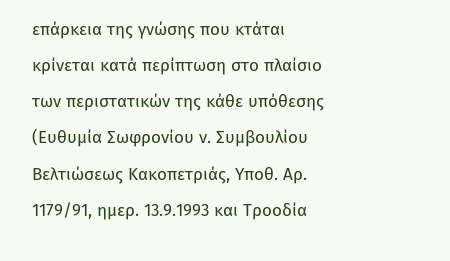επάρκεια της γνώσης που κτάται κρίνεται κατά περίπτωση στο πλαίσιο των περιστατικών της κάθε υπόθεσης (Ευθυμία Σωφρονίου ν. Συμβουλίου Βελτιώσεως Κακοπετριάς, Υποθ. Αρ. 1179/91, ημερ. 13.9.1993 και Τροοδία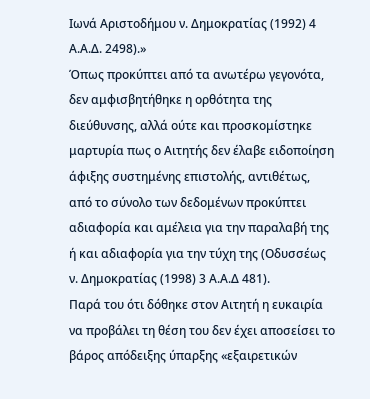Ιωνά Αριστοδήμου ν. Δημοκρατίας (1992) 4 Α.Α.Δ. 2498).»
Όπως προκύπτει από τα ανωτέρω γεγονότα, δεν αμφισβητήθηκε η ορθότητα της διεύθυνσης, αλλά ούτε και προσκομίστηκε μαρτυρία πως ο Αιτητής δεν έλαβε ειδοποίηση άφιξης συστημένης επιστολής, αντιθέτως, από το σύνολο των δεδομένων προκύπτει αδιαφορία και αμέλεια για την παραλαβή της ή και αδιαφορία για την τύχη της (Οδυσσέως ν. Δημοκρατίας (1998) 3 Α.Α.Δ 481).
Παρά του ότι δόθηκε στον Αιτητή η ευκαιρία να προβάλει τη θέση του δεν έχει αποσείσει το βάρος απόδειξης ύπαρξης «εξαιρετικών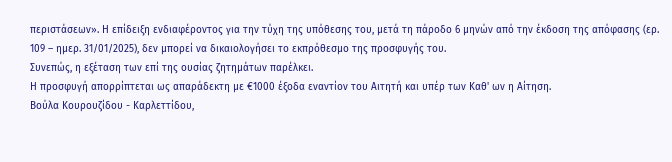περιστάσεων». Η επίδειξη ενδιαφέροντος για την τύχη της υπόθεσης του, μετά τη πάροδο 6 μηνών από την έκδοση της απόφασης (ερ. 109 – ημερ. 31/01/2025), δεν μπορεί να δικαιολογήσει το εκπρόθεσμο της προσφυγής του.
Συνεπώς, η εξέταση των επί της ουσίας ζητημάτων παρέλκει.
Η προσφυγή απορρίπτεται ως απαράδεκτη με €1000 έξοδα εναντίον του Αιτητή και υπέρ των Καθ' ων η Αίτηση.
Βούλα Κουρουζίδου - Καρλεττίδου,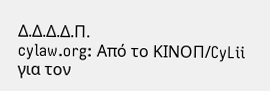Δ.Δ.Δ.Δ.Π.
cylaw.org: Από το ΚΙΝOΠ/CyLii για τον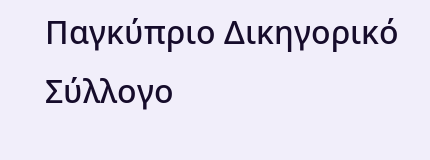Παγκύπριο Δικηγορικό Σύλλογο